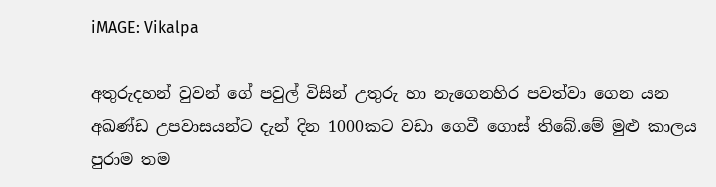iMAGE: Vikalpa

අතුරුදහන් වුවන් ගේ පවුල් විසින් උතුරු හා නැගෙනහිර පවත්වා ගෙන යන අඛණ්ඩ උපවාසයන්ට දැන් දින 1000කට වඩා ගෙවී ගොස් තිබේ.මේ මුළු කාලය පුරාම තම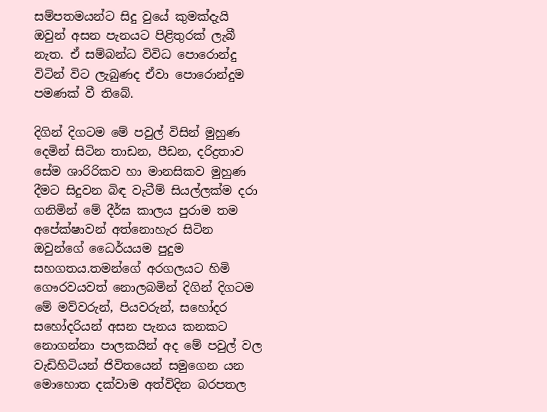සම්පතමයන්ට සිදු වුයේ කුමක්දැයි ඔවුන් අසන පැනයට පිළිතුරක් ලැබී නැත. ඒ සම්බන්ධ විවිධ පොරොන්දු විටින් විට ලැබුණද ඒවා පොරොන්දුම පමණක් වී තිබේ.

දිගින් දිගටම මේ පවුල් විසින් මුහුණ දෙමින් සිටින තාඩන, පීඩන, දරිද්‍රතාව සේම ශාරිරිකව හා මානසිකව මුහුණ දීමට සිදුවන බිඳ වැටීම් සියල්ලක්ම දරා ගනිමින් මේ දීර්ඝ කාලය පුරාම තම අපේක්ෂාවන් අත්නොහැර සිටින ඔවුන්ගේ ධෛර්යයම පුදුම සහගතය.තමන්ගේ අරගලයට හිමි ගෞරවයවත් නොලබමින් දිගින් දිගටම මේ මව්වරුන්, පියවරුන්, සහෝදර සහෝදරියන් අසන පැනය කනකට නොගන්නා පාලකයින් අද මේ පවුල් වල වැඩිහිටියන් ජිවිතයෙන් සමුගෙන යන මොහොත දක්වාම අත්විදින බරපතල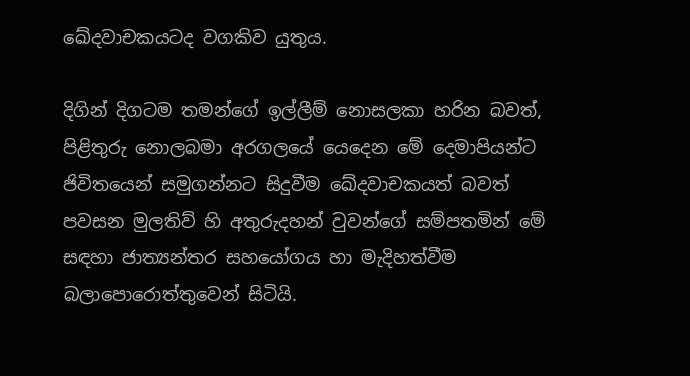ඛේදවාචකයටද වගකිව යුතුය.

දිගින් දිගටම තමන්ගේ ඉල්ලීම් නොසලකා හරින බවත්, පිළිතුරු නොලබමා අරගලයේ යෙදෙන මේ දෙමාපියන්ට ජිවිතයෙන් සමුගන්නට සිදුවීම ඛේදවාචකයත් බවත් පවසන මුලතිව් හි අතුරුදහන් වුවන්ගේ සම්පතමින් මේ සඳහා ජාත්‍යන්තර සහයෝගය හා මැදිහත්වීම බලාපොරොත්තුවෙන් සිටියි.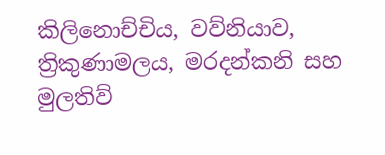කිලිනොච්චිය, වව්නියාව, ත්‍රිකුණාමලය, මරදන්කනි සහ මුලතිව්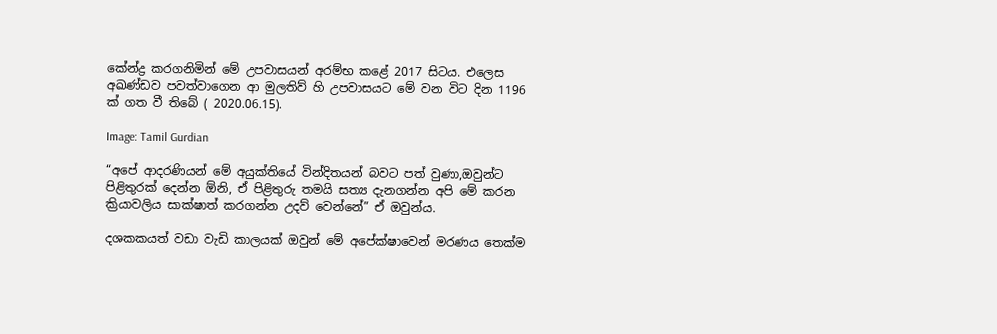කේන්ද්‍ර කරගනිමින් මේ උපවාසයන් අරම්භ කළේ 2017 සිටය. එලෙස අඛණ්ඩව පවත්වාගෙන ආ මුලතිව් හි උපවාසයට මේ වන විට දින 1196 ක් ගත වී තිබේ ( 2020.06.15).

Image: Tamil Gurdian

“අපේ ආදරණියන් මේ අයුක්තියේ වින්දිතයන් බවට පත් වුණා,ඔවුන්ට පිළිතුරක් දෙන්න ඕනි, ඒ පිළිතුරු තමයි සත්‍ය දැනගන්න අපි මේ කරන ක්‍රියාවලිය සාක්ෂාත් කරගන්න උදව් වෙන්නේ” ඒ ඔවුන්ය.

දශකකයත් වඩා වැඩි කාලයක් ඔවුන් මේ අපේක්ෂාවෙන් මරණය තෙක්ම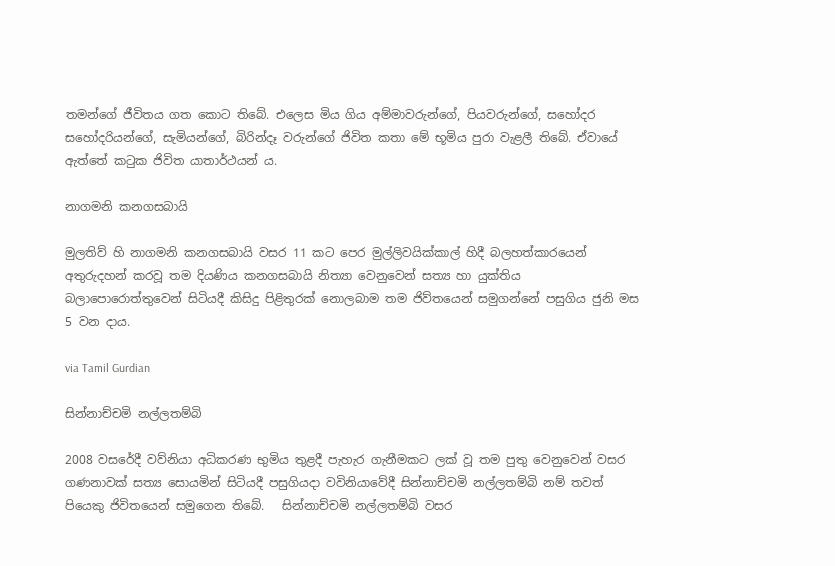තමන්ගේ ජීවිතය ගත කොට තිබේ. එලෙස මිය ගිය අම්මාවරුන්ගේ, පියවරුන්ගේ, සහෝදර සහෝදරියන්ගේ, සැමියන්ගේ, බිරින්දෑ වරුන්ගේ ජිවිත කතා මේ භූමිය පුරා වැළලී තිබේ. ඒවායේ ඇත්තේ කටුක ජිවිත යාතාර්ථයන් ය.

නාගමනි කනගසබායි

මුලතිව් හි නාගමනි කනගසබායි වසර 11 කට පෙර මුල්ලිවයික්කාල් හිදී බලහත්කාරයෙන් අතුරුදහන් කරවූ තම දියණිය කනගසබායි නිත්‍යා වෙනුවෙන් සත්‍ය හා යුක්තිය බලාපොරොත්තුවෙන් සිටියදී කිසිදු පිළිතුරක් නොලබාම තම ජිව්තයෙන් සමුගන්නේ පසුගිය ජුනි මස 5 වන දාය.

via Tamil Gurdian

සින්නාච්චමි නල්ලතම්බි

2008 වසරේදී වව්නියා අධිකරණ භුමිය තුළදී පැහැර ගැනීමකට ලක් වූ තම පුතු වෙනුවෙන් වසර ගණනාවක් සත්‍ය සොයමින් සිටියදී පසුගියදා වවිනියාවේදී සින්නාච්චමි නල්ලතම්බි නම් තවත් පියෙකු ජිවිතයෙන් සමුගෙන තිබේ.   සින්නාච්චමි නල්ලතම්බි වසර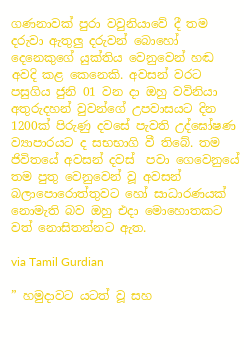ගණනාවක් පුරා වවුනියාවේ දී තම දරුවා ඇතුලු දරුවන් බොහෝ දෙනෙකුගේ යුක්තිය වෙනුවෙන් හඬ අවදි කළ කෙනෙකි. අවසන් වරට පසුගිය ජුනි 01 වන දා ඔහු වවිනියා අතුරුදහන් වුවන්ගේ උපවාසයට දින 1200ක් පිරුණු දවසේ පැවති උද්ඝෝෂණ ව්‍යාපාරයට ද සභභාගි වී තිබේ. තම ජිවිතයේ අවසන් දවස්  පවා ගෙවෙනුයේ තම පුතු වෙනුවෙන් වූ අවසන් බලාපොරොත්තුවට හෝ සාධාරණයක් නොමැති බව ඔහු එදා මොහොතකට වත් නොසිතන්නට ඇත.

via Tamil Gurdian

” හමුදාවට යටත් වූ සහ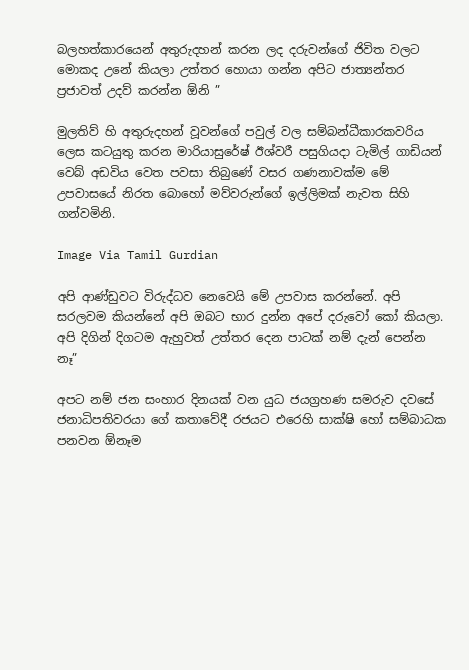බලහත්කාරයෙන් අතුරුදහන් කරන ලද දරුවන්ගේ ජිවිත වලට මොකද උනේ කියලා උත්තර හොයා ගන්න අපිට ජාත්‍යන්තර ප්‍රජාවත් උදව් කරන්න ඕනි ”

මුලතිව් හි අතුරුදහන් වූවන්ගේ පවුල් වල සම්බන්ධීකාරකවරිය ලෙස කටයුතු කරන මාරියාසුරේෂ් ඊශ්වරී පසුගියදා ටැමිල් ගාඩියන් වෙබ් අඩවිය වෙත පවසා තිබුණේ වසර ගණනාවක්ම මේ උපවාසයේ නිරත බොහෝ මව්වරුන්ගේ ඉල්ලිමක් නැවත සිහි ගන්වමිනි.

Image Via Tamil Gurdian

අපි ආණ්ඩුවට විරුද්ධව නෙවෙයි මේ උපවාස කරන්නේ. අපි සරලවම කියන්නේ අපි ඔබට භාර දුන්න අපේ දරුවෝ කෝ කියලා. අපි දිගින් දිගටම ඇහුවත් උත්තර දෙන පාටක් නම් දැන් පෙන්න නෑ”

අපට නම් ජන සංහාර දිනයක් වන යුධ ජයග්‍රහණ සමරුව දවසේ ජනාධිපතිවරයා ගේ කතාවේදී රජයට එරෙහි සාක්ෂි හෝ සම්බාධක පනවන ඕනෑම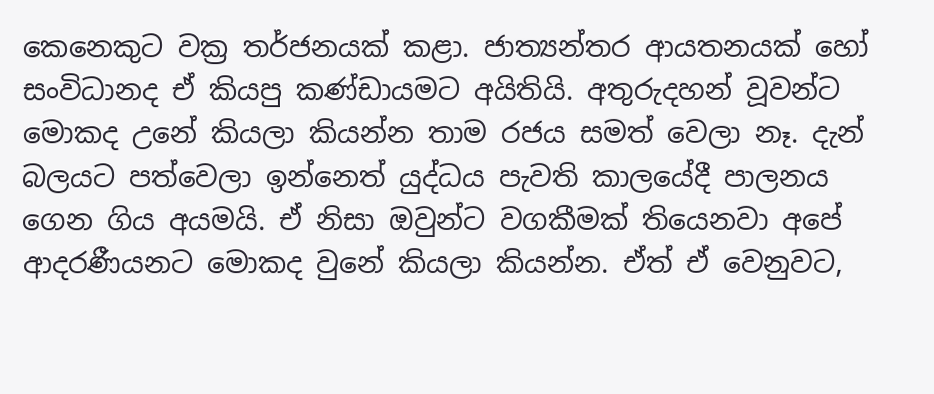කෙනෙකුට වක්‍ර තර්ජනයක් කළා. ජාත්‍යන්තර ආයතනයක් හෝ සංවිධානද ඒ කියපු කණ්ඩායමට අයිතියි. අතුරුදහන් වූවන්ට මොකද උනේ කියලා කියන්න තාම රජය සමත් වෙලා නෑ. දැන් බලයට පත්වෙලා ඉන්නෙත් යුද්ධය පැවති කාලයේදී පාලනය ගෙන ගිය අයමයි. ඒ නිසා ඔවුන්ට වගකීමක් තියෙනවා අපේ ආදරණීයනට මොකද වුනේ කියලා කියන්න. ඒත් ඒ වෙනුවට,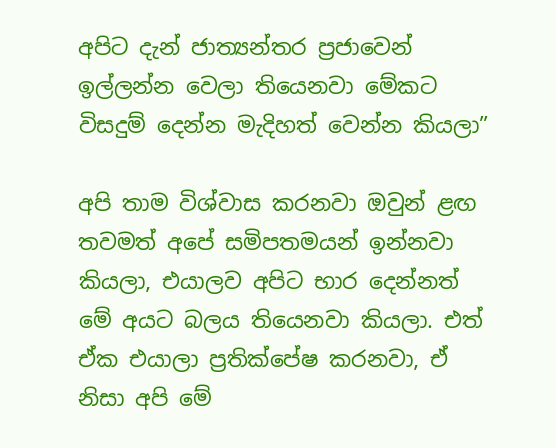අපිට දැන් ජාත්‍යන්තර ප්‍රජාවෙන් ඉල්ලන්න වෙලා තියෙනවා මේකට විසදුම් දෙන්න මැදිහත් වෙන්න කියලා”

අපි තාම විශ්වාස කරනවා ඔවුන් ළඟ තවමත් අපේ සමිපතමයන් ඉන්නවා කියලා, එයාලව අපිට භාර දෙන්නත් මේ අයට බලය තියෙනවා කියලා. එත් ඒක එයාලා ප්‍රතික්පේෂ කරනවා, ඒ නිසා අපි මේ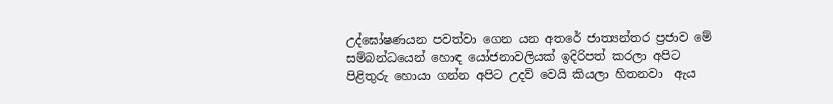උද්ඝෝෂණයන පවත්වා ගෙන යන අතරේ ජාත්‍යන්තර ප්‍රජාව මේ සම්බන්ධයෙන් හොඳ යෝජනාවලියක් ඉදිරිපත් කරලා අපිට පිළිතුරු හොයා ගන්න අපිට උදව් වෙයි කියලා හිතනවා  ඇය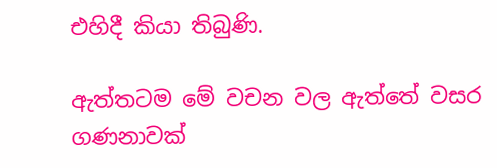එහිදී කියා තිබුණි.

ඇත්තටම මේ වචන වල ඇත්තේ වසර ගණනාවක්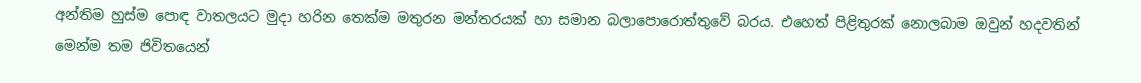අන්තිම හුස්ම පොඳ වාතලයට මුදා හරින තෙක්ම මතුරන මන්තරයක් හා සමාන බලාපොරොත්තුවේ බරය. එහෙත් පිළිතුරක් නොලබාම ඔවුන් හදවතින් මෙන්ම තම ජිවිතයෙන්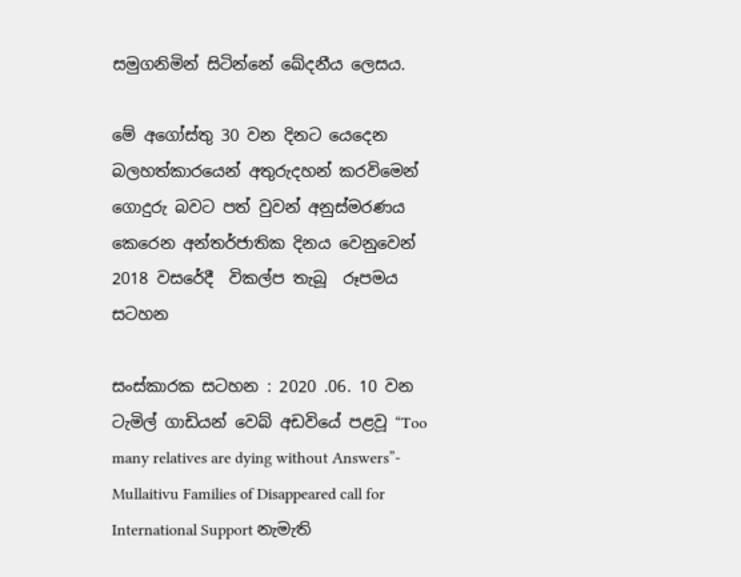සමුගනිමින් සිටින්නේ ඛේදනීය ලෙසය.

මේ අගෝස්තු 30 වන දිනට යෙදෙන බලහත්කාරයෙන් අතුරුදහන් කරවිමෙන් ගොදුරු බවට පත් වුවන් අනුස්මරණය කෙරෙන අන්තර්ජාතික දිනය වෙනුවෙන් 2018 වසරේදී  විකල්ප තැබූ  රූපමය සටහන

සංස්කාරක සටහන : 2020 .06. 10 වන ටැමිල් ගාඩියන් වෙබ් අඩවියේ පළවූ “Too many relatives are dying without Answers”- Mullaitivu Families of Disappeared call for International Support නැමැති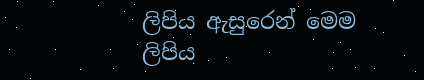ලිපිය ඇසුරෙන් මෙම ලිපිය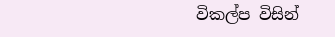විකල්ප විසින්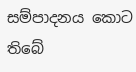සම්පාදනය කොට තිබේ